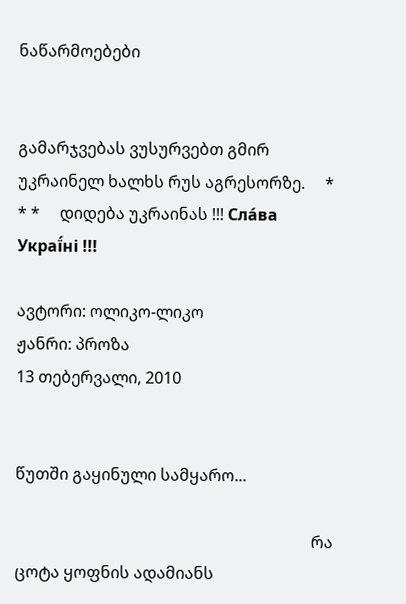ნაწარმოებები


გამარჯვებას ვუსურვებთ გმირ უკრაინელ ხალხს რუს აგრესორზე.     * * *     დიდება უკრაინას !!! Сла́ва Украї́ні !!!

ავტორი: ოლიკო-ლიკო
ჟანრი: პროზა
13 თებერვალი, 2010


წუთში გაყინული სამყარო...

                                                                          რა ცოტა ყოფნის ადამიანს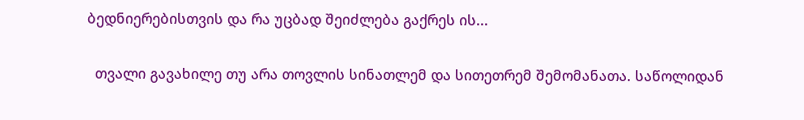ბედნიერებისთვის და რა უცბად შეიძლება გაქრეს ის...

  თვალი გავახილე თუ არა თოვლის სინათლემ და სითეთრემ შემომანათა. საწოლიდან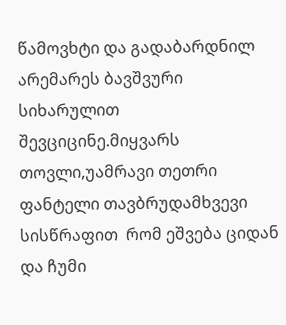წამოვხტი და გადაბარდნილ არემარეს ბავშვური სიხარულით შევციცინე.მიყვარს თოვლი,უამრავი თეთრი ფანტელი თავბრუდამხვევი სისწრაფით  რომ ეშვება ციდან და ჩუმი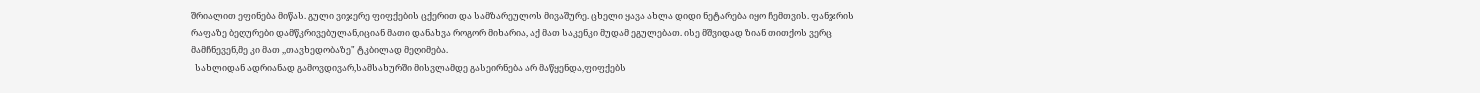შრიალით ეფინება მიწას. გული ვიჯერე ფიფქების ცქერით და სამზარეულოს მივაშურე. ცხელი ყავა ახლა დიდი ნეტარება იყო ჩემთვის. ფანჯრის რაფაზე ბეღურები დამწკრივებულან,იციან მათი დანახვა როგორ მიხარია, აქ მათ საკენკი მუდამ ეგულებათ. ისე მშვიდად ზიან თითქოს ვერც მამჩნევენ,მე კი მათ ,,თავხედობაზე" ტკბილად მეღიმება.
  სახლიდან ადრიანად გამოვდივარ,სამსახურში მისვლამდე გასეირნება არ მაწყენდა,ფიფქებს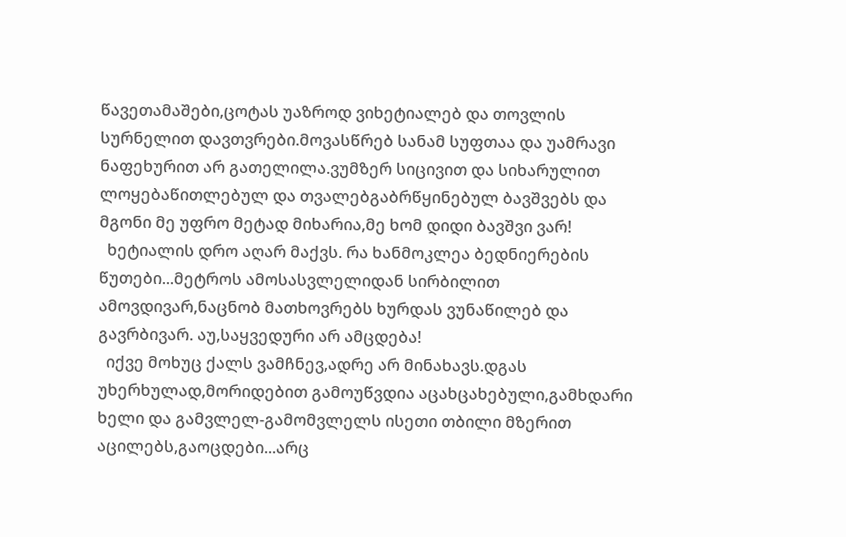წავეთამაშები,ცოტას უაზროდ ვიხეტიალებ და თოვლის სურნელით დავთვრები.მოვასწრებ სანამ სუფთაა და უამრავი ნაფეხურით არ გათელილა.ვუმზერ სიცივით და სიხარულით ლოყებაწითლებულ და თვალებგაბრწყინებულ ბავშვებს და მგონი მე უფრო მეტად მიხარია,მე ხომ დიდი ბავშვი ვარ!
  ხეტიალის დრო აღარ მაქვს. რა ხანმოკლეა ბედნიერების წუთები...მეტროს ამოსასვლელიდან სირბილით ამოვდივარ,ნაცნობ მათხოვრებს ხურდას ვუნაწილებ და გავრბივარ. აუ,საყვედური არ ამცდება!
  იქვე მოხუც ქალს ვამჩნევ,ადრე არ მინახავს.დგას უხერხულად,მორიდებით გამოუწვდია აცახცახებული,გამხდარი ხელი და გამვლელ-გამომვლელს ისეთი თბილი მზერით აცილებს,გაოცდები...არც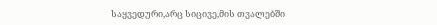საყვედური,არც სიცივე,მის თვალებში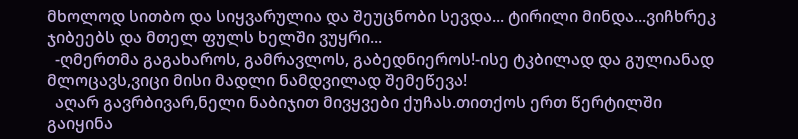მხოლოდ სითბო და სიყვარულია და შეუცნობი სევდა... ტირილი მინდა...ვიჩხრეკ ჯიბეებს და მთელ ფულს ხელში ვუყრი...
  -ღმერთმა გაგახაროს, გამრავლოს, გაბედნიეროს!-ისე ტკბილად და გულიანად მლოცავს,ვიცი მისი მადლი ნამდვილად შემეწევა!
  აღარ გავრბივარ,ნელი ნაბიჯით მივყვები ქუჩას.თითქოს ერთ წერტილში გაიყინა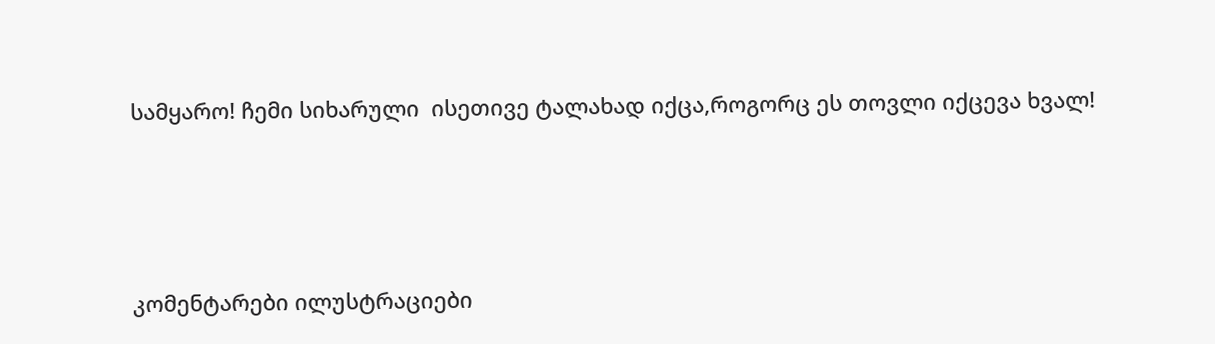სამყარო! ჩემი სიხარული  ისეთივე ტალახად იქცა,როგორც ეს თოვლი იქცევა ხვალ!




კომენტარები ილუსტრაციები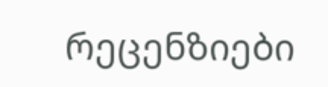რეცენზიები